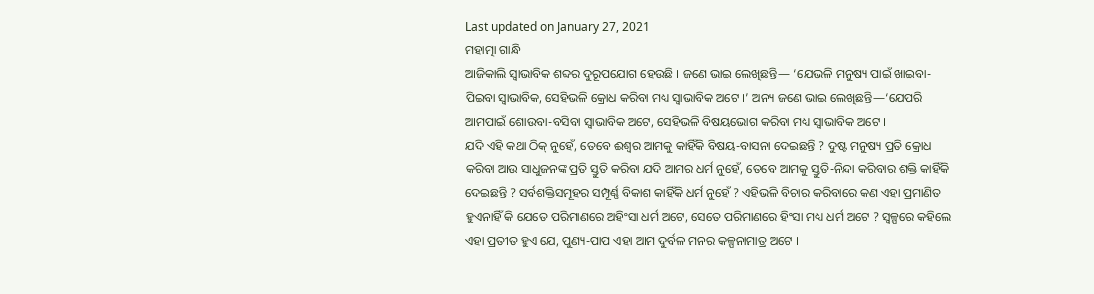Last updated on January 27, 2021
ମହାତ୍ମା ଗାନ୍ଧି
ଆଜିକାଲି ସ୍ୱାଭାବିକ ଶବ୍ଦର ଦୁରୂପଯୋଗ ହେଉଛି । ଜଣେ ଭାଇ ଲେଖିଛନ୍ତି— ‘ଯେଭଳି ମନୁଷ୍ୟ ପାଇଁ ଖାଇବା-ପିଇବା ସ୍ୱାଭାବିକ, ସେହିଭଳି କ୍ରୋଧ କରିବା ମଧ୍ୟ ସ୍ୱାଭାବିକ ଅଟେ ।’ ଅନ୍ୟ ଜଣେ ଭାଇ ଲେଖିଛନ୍ତି—‘ଯେପରି ଆମପାଇଁ ଶୋଉବା-ବସିବା ସ୍ୱାଭାବିକ ଅଟେ, ସେହିଭଳି ବିଷୟଭୋଗ କରିବା ମଧ୍ୟ ସ୍ୱାଭାବିକ ଅଟେ ।
ଯଦି ଏହି କଥା ଠିକ୍ ନୁହେଁ, ତେବେ ଈଶ୍ୱର ଆମକୁ କାହିଁକି ବିଷୟ-ବାସନା ଦେଇଛନ୍ତି ? ଦୁଷ୍ଟ ମନୁଷ୍ୟ ପ୍ରତି କ୍ରୋଧ କରିବା ଆଉ ସାଧୁଜନଙ୍କ ପ୍ରତି ସ୍ତୁତି କରିବା ଯଦି ଆମର ଧର୍ମ ନୁହେଁ, ତେବେ ଆମକୁ ସ୍ତୁତି-ନିନ୍ଦା କରିବାର ଶକ୍ତି କାହିଁକି ଦେଇଛନ୍ତି ? ସର୍ବଶକ୍ତିସମୂହର ସମ୍ପୂର୍ଣ୍ଣ ବିକାଶ କାହିଁକି ଧର୍ମ ନୁହେଁ ? ଏହିଭଳି ବିଚାର କରିବାରେ କଣ ଏହା ପ୍ରମାଣିତ ହୁଏନାହିଁ କି ଯେତେ ପରିମାଣରେ ଅହିଂସା ଧର୍ମ ଅଟେ, ସେତେ ପରିମାଣରେ ହିଂସା ମଧ୍ୟ ଧର୍ମ ଅଟେ ? ସ୍ୱଳ୍ପରେ କହିଲେ ଏହା ପ୍ରତୀତ ହୁଏ ଯେ, ପୁଣ୍ୟ-ପାପ ଏହା ଆମ ଦୁର୍ବଳ ମନର କଳ୍ପନାମାତ୍ର ଅଟେ ।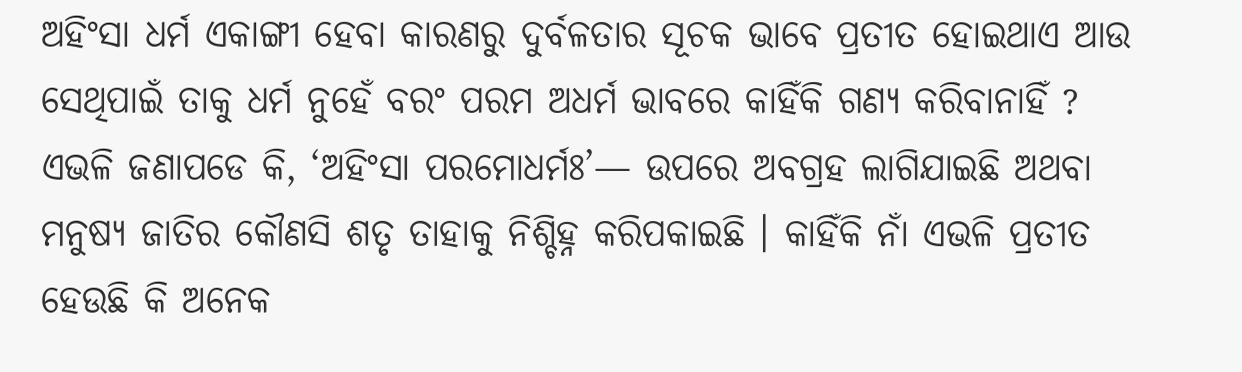ଅହିଂସା ଧର୍ମ ଏକାଙ୍ଗୀ ହେବା କାରଣରୁ ଦୁର୍ବଳତାର ସୂଚକ ଭାବେ ପ୍ରତୀତ ହୋଇଥାଏ ଆଉ ସେଥିପାଇଁ ତାକୁ ଧର୍ମ ନୁହେଁ ବରଂ ପରମ ଅଧର୍ମ ଭାବରେ କାହିଁକି ଗଣ୍ୟ କରିବାନାହିଁ ? ଏଭଳି ଜଣାପଡେ କି, ‘ଅହିଂସା ପରମୋଧର୍ମଃ’— ଉପରେ ଅବଗ୍ରହ ଲାଗିଯାଇଛି ଅଥବା ମନୁଷ୍ୟ ଜାତିର କୌଣସି ଶତୃ ତାହାକୁ ନିଶ୍ଚିହ୍ନ କରିପକାଇଛି । କାହିଁକି ନାଁ ଏଭଳି ପ୍ରତୀତ ହେଉଛି କି ଅନେକ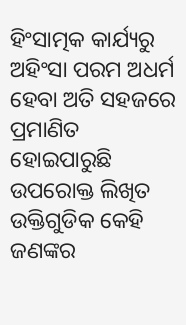ହିଂସାତ୍ମକ କାର୍ଯ୍ୟରୁ ଅହିଂସା ପରମ ଅଧର୍ମ ହେବା ଅତି ସହଜରେ ପ୍ରମାଣିତ ହୋଇପାରୁଛି
ଉପରୋକ୍ତ ଲିଖିତ ଉକ୍ତିଗୁଡିକ କେହି ଜଣଙ୍କର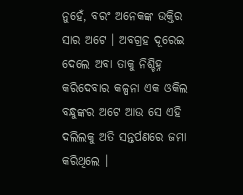ନୁହେଁ, ବରଂ ଅନେକଙ୍କ ଉକ୍ତିର ସାର ଅଟେ । ଅବଗ୍ରହ ଦୂରେଇ ଦେଲେ ଅବା ତାକୁ ନିଶ୍ଚିହ୍ନ କରିଦେବାର କଳ୍ପନା ଏକ ଓକିଲ ବନ୍ଧୁଙ୍କର ଅଟେ ଆଉ ସେ ଏହି ଦଲିଲକୁ ଅତି ସନ୍ତର୍ପଣରେ ଜମା କରିଥିଲେ ।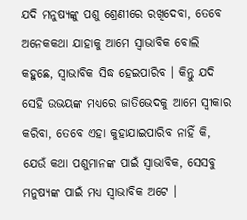ଯଦି ମନୁଷ୍ୟଙ୍କୁ ପଶୁ ଶ୍ରେଣୀରେ ରଖିଦେବା, ତେବେ ଅନେକକଥା ଯାହାକୁ ଆମେ ସ୍ୱାଭାବିକ ବୋଲି କହୁଛେ, ସ୍ୱାଭାବିକ ସିଦ୍ଧ ହେଇପାରିବ । କିନ୍ତୁ ଯଦି ସେହି ଉଭୟଙ୍କ ମଧ୍ୟରେ ଜାତିଭେଦକୁ ଆମେ ସ୍ୱୀକାର କରିବା, ତେବେ ଏହା କୁହାଯାଇପାରିବ ନାହିଁ କି, ଯେଉଁ କଥା ପଶୁମାନଙ୍କ ପାଇଁ ସ୍ୱାଭାବିକ, ସେସବୁ ମନୁଷ୍ୟଙ୍କ ପାଇଁ ମଧ୍ୟ ସ୍ୱାଭାବିକ ଅଟେ ।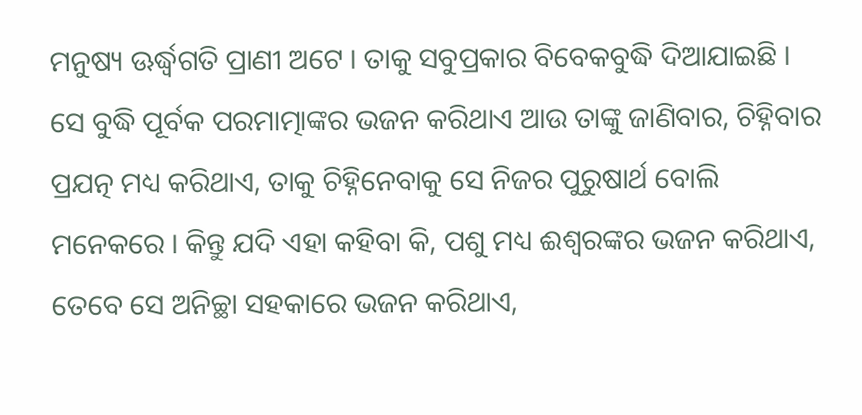ମନୁଷ୍ୟ ଊର୍ଦ୍ଧ୍ୱଗତି ପ୍ରାଣୀ ଅଟେ । ତାକୁ ସବୁପ୍ରକାର ବିବେକବୁଦ୍ଧି ଦିଆଯାଇଛି । ସେ ବୁଦ୍ଧି ପୂର୍ବକ ପରମାତ୍ମାଙ୍କର ଭଜନ କରିଥାଏ ଆଉ ତାଙ୍କୁ ଜାଣିବାର, ଚିହ୍ନିବାର ପ୍ରଯତ୍ନ ମଧ୍ୟ କରିଥାଏ, ତାକୁ ଚିହ୍ନିନେବାକୁ ସେ ନିଜର ପୁରୁଷାର୍ଥ ବୋଲି ମନେକରେ । କିନ୍ତୁ ଯଦି ଏହା କହିବା କି, ପଶୁ ମଧ୍ୟ ଈଶ୍ୱରଙ୍କର ଭଜନ କରିଥାଏ, ତେବେ ସେ ଅନିଚ୍ଛା ସହକାରେ ଭଜନ କରିଥାଏ,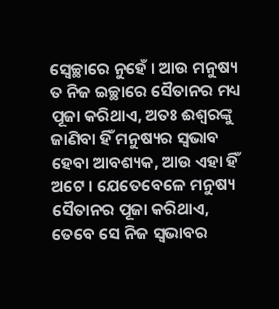ସ୍ୱେଚ୍ଛାରେ ନୁହେଁ । ଆଉ ମନୁଷ୍ୟ ତ ନିଜ ଇଚ୍ଛାରେ ସୈତାନର ମଧ୍ୟ ପୂଜା କରିଥାଏ, ଅତଃ ଈଶ୍ୱରଙ୍କୁ ଜାଣିବା ହିଁ ମନୁଷ୍ୟର ସ୍ୱଭାବ ହେବା ଆବଶ୍ୟକ, ଆଉ ଏହା ହିଁ ଅଟେ । ଯେତେବେଳେ ମନୁଷ୍ୟ ସୈତାନର ପୂଜା କରିଥାଏ, ତେବେ ସେ ନିଜ ସ୍ୱଭାବର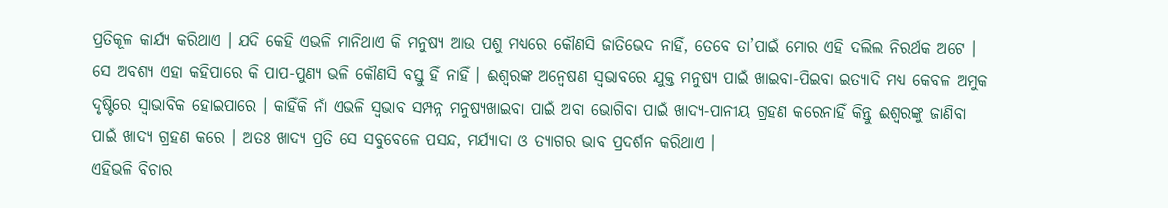ପ୍ରତିକୂଳ କାର୍ଯ୍ୟ କରିଥାଏ । ଯଦି କେହି ଏଭଳି ମାନିଥାଏ କି ମନୁଷ୍ୟ ଆଉ ପଶୁ ମଧ୍ୟରେ କୌଣସି ଜାତିଭେଦ ନାହିଁ, ତେବେ ତା’ପାଇଁ ମୋର ଏହି ଦଲିଲ ନିରର୍ଥକ ଅଟେ । ସେ ଅବଶ୍ୟ ଏହା କହିପାରେ କି ପାପ-ପୁଣ୍ୟ ଭଳି କୌଣସି ବସ୍ତୁ ହିଁ ନାହିଁ । ଈଶ୍ୱରଙ୍କ ଅନ୍ୱେଷଣ ସ୍ୱଭାବରେ ଯୁକ୍ତ ମନୁଷ୍ୟ ପାଇଁ ଖାଇବା-ପିଇବା ଇତ୍ୟାଦି ମଧ୍ୟ କେବଳ ଅମୁକ ଦୃଷ୍ଟିରେ ସ୍ୱାଭାବିକ ହୋଇପାରେ । କାହିଁକି ନାଁ ଏଭଳି ସ୍ୱଭାବ ସମ୍ପନ୍ନ ମନୁଷ୍ୟଖାଇବା ପାଇଁ ଅବା ଭୋଗିବା ପାଇଁ ଖାଦ୍ୟ-ପାନୀୟ ଗ୍ରହଣ କରେନାହିଁ କିନ୍ତୁ ଈଶ୍ୱରଙ୍କୁ ଜାଣିବା ପାଇଁ ଖାଦ୍ୟ ଗ୍ରହଣ କରେ । ଅତଃ ଖାଦ୍ୟ ପ୍ରତି ସେ ସବୁବେଳେ ପସନ୍ଦ, ମର୍ଯ୍ୟାଦା ଓ ତ୍ୟାଗର ଭାବ ପ୍ରଦର୍ଶନ କରିଥାଏ ।
ଏହିଭଳି ବିଚାର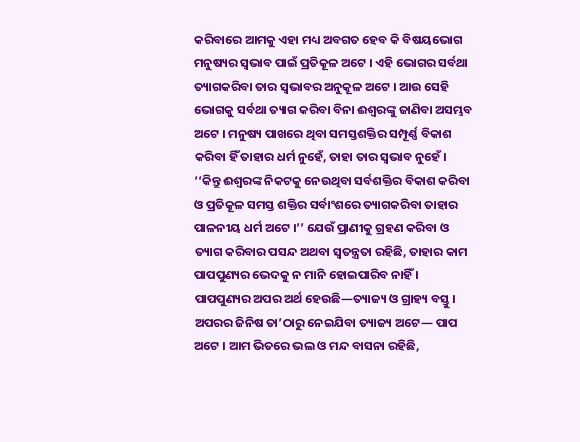କରିବାରେ ଆମକୁ ଏହା ମଧ୍ୟ ଅବଗତ ହେବ କି ବିଷୟଭୋଗ ମନୁଷ୍ୟର ସ୍ୱଭାବ ପାଇଁ ପ୍ରତିକୂଳ ଅଟେ । ଏହି ଭୋଗର ସର୍ବଥା ତ୍ୟାଗକରିବା ତାର ସ୍ୱଭାବର ଅନୁକୂଳ ଅଟେ । ଆଉ ସେହି ଭୋଗକୁ ସର୍ବଥା ତ୍ୟାଗ କରିବା ବିନା ଈଶ୍ୱରଙ୍କୁ ଜାଣିବା ଅସମ୍ଭବ ଅଟେ । ମନୁଷ୍ୟ ପାଖରେ ଥିବା ସମସ୍ତଶକ୍ତିର ସମ୍ପୂର୍ଣ୍ଣ ବିକାଶ କରିବା ହିଁ ତାହାର ଧର୍ମ ନୁହେଁ, ତାହା ତାର ସ୍ୱଭାବ ନୁହେଁ । ‘‘କିନ୍ତୁ ଈଶ୍ୱରଙ୍କ ନିକଟକୁ ନେଉଥିବା ସର୍ବଶକ୍ତିର ବିକାଶ କରିବା ଓ ପ୍ରତିକୂଳ ସମସ୍ତ ଶକ୍ତିର ସର୍ବାଂଶରେ ତ୍ୟାଗକରିବା ତାହାର ପାଳନୀୟ ଧର୍ମ ଅଟେ ।’’ ଯେଉଁ ପ୍ରାଣୀକୁ ଗ୍ରହଣ କରିବା ଓ ତ୍ୟାଗ କରିବାର ପସନ୍ଦ ଅଥବା ସ୍ୱତନ୍ତ୍ରତା ରହିଛି, ତାହାର କାମ ପାପପୁଣ୍ୟର ଭେଦକୁ ନ ମାନି ହୋଇପାରିବ ନାହିଁ । ପାପପୁଣ୍ୟର ଅପର ଅର୍ଥ ହେଉଛି—ତ୍ୟାଜ୍ୟ ଓ ଗ୍ରାହ୍ୟ ବସ୍ତୁ । ଅପରର ଜିନିଷ ତା’ଠାରୁ ନେଇଯିବା ତ୍ୟାଜ୍ୟ ଅଟେ— ପାପ ଅଟେ । ଆମ ଭିତରେ ଭଲ ଓ ମନ୍ଦ ବାସନା ରହିଛି,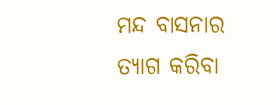ମନ୍ଦ ବାସନାର ତ୍ୟାଗ କରିବା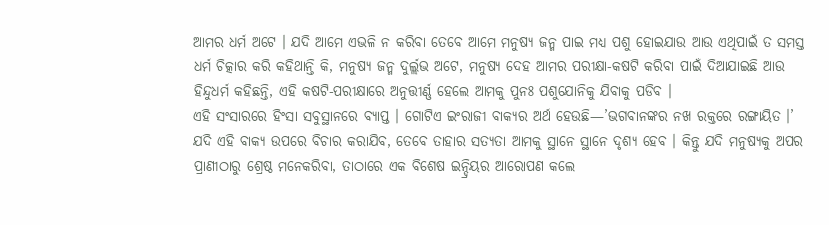ଆମର ଧର୍ମ ଅଟେ । ଯଦି ଆମେ ଏଭଳି ନ କରିବା ତେବେ ଆମେ ମନୁଷ୍ୟ ଜନ୍ମ ପାଇ ମଧ୍ୟ ପଶୁ ହୋଇଯାଉ ଆଉ ଏଥିପାଇଁ ତ ସମସ୍ତ ଧର୍ମ ଚିତ୍କାର କରି କହିଥାନ୍ତି କି, ମନୁଷ୍ୟ ଜନ୍ମ ଦୁର୍ଲ୍ଲଭ ଅଟେ, ମନୁଷ୍ୟ ଦେହ ଆମର ପରୀକ୍ଷା-କଷଟି କରିବା ପାଇଁ ଦିଆଯାଇଛି ଆଉ ହିନ୍ଦୁଧର୍ମ କହିଛନ୍ତି, ଏହି କଷଟି-ପରୀକ୍ଷାରେ ଅନୁତ୍ତୀର୍ଣ୍ଣ ହେଲେ ଆମକୁ ପୁନଃ ପଶୁଯୋନିକୁ ଯିବାକୁ ପଡିବ ।
ଏହି ସଂସାରରେ ହିଂସା ସବୁସ୍ଥାନରେ ବ୍ୟାପ୍ତ । ଗୋଟିଏ ଇଂରାଜୀ ବାକ୍ୟର ଅର୍ଥ ହେଉଛି—’ଭଗବାନଙ୍କର ନଖ ରକ୍ତରେ ରଙ୍ଗାୟିତ ।’ ଯଦି ଏହି ବାକ୍ୟ ଉପରେ ବିଚାର କରାଯିବ, ତେବେ ତାହାର ସତ୍ୟତା ଆମକୁ ସ୍ଥାନେ ସ୍ଥାନେ ଦୃଶ୍ୟ ହେବ । କିନ୍ତୁ ଯଦି ମନୁଷ୍ୟକୁ ଅପର ପ୍ରାଣୀଠାରୁ ଶ୍ରେଷ୍ଠ ମନେକରିବା, ତାଠାରେ ଏକ ବିଶେଷ ଇନ୍ଦ୍ରିୟର ଆରୋପଣ କଲେ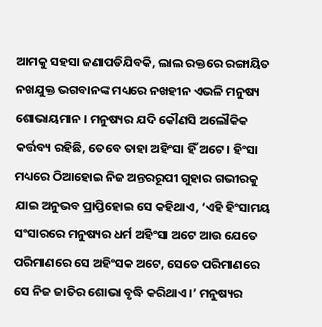ଆମକୁ ସହସା ଜଣାପଡିଯିବକି, ଲାଲ ରକ୍ତରେ ରଙ୍ଗାୟିତ ନଖଯୁକ୍ତ ଭଗବାନଙ୍କ ମଧ୍ୟରେ ନଖହୀନ ଏଭଳି ମନୁଷ୍ୟ ଶୋଭାୟମାନ । ମନୁଷ୍ୟର ଯଦି କୌଣସି ଅଲୌକିକ କର୍ତ୍ତବ୍ୟ ରହିଛି, ତେବେ ତାହା ଅହିଂସା ହିଁ ଅଟେ । ହିଂସା ମଧ୍ୟରେ ଠିଆହୋଇ ନିଜ ଅନ୍ତରରୂପୀ ଗୁହାର ଗଭୀରକୁ ଯାଇ ଅନୁଭବ ପ୍ରାପ୍ତିହୋଇ ସେ କହିଥାଏ, ‘ଏହି ହିଂସାମୟ ସଂସାରରେ ମନୁଷ୍ୟର ଧର୍ମ ଅହିଂସା ଅଟେ ଆଉ ଯେତେ ପରିମାଣରେ ସେ ଅହିଂସକ ଅଟେ, ସେତେ ପରିମାଣରେ ସେ ନିଜ ଜାତିର ଶୋଭା ବୃଦ୍ଧି କରିଥାଏ ।’ ମନୁଷ୍ୟର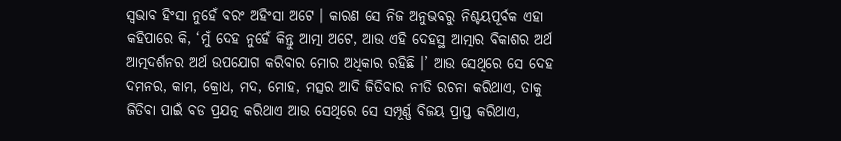ସ୍ୱଭାବ ହିଂସା ନୁହେଁ ବରଂ ଅହିଂସା ଅଟେ । କାରଣ ସେ ନିଜ ଅନୁଭବରୁ ନିଶ୍ଚୟପୂର୍ବକ ଏହା କହିପାରେ କି, ‘ମୁଁ ଦେହ ନୁହେଁ କିନ୍ତୁ ଆତ୍ମା ଅଟେ, ଆଉ ଏହି ଦେହସ୍ଥ ଆତ୍ମାର ବିକାଶର ଅର୍ଥ ଆତ୍ମଦର୍ଶନର ଅର୍ଥ ଉପଯୋଗ କରିବାର ମୋର ଅଧିକାର ରହିଛି ।’ ଆଉ ସେଥିରେ ସେ ଦେହ ଦମନର, କାମ, କ୍ରୋଧ, ମଦ, ମୋହ, ମତ୍ସର ଆଦି ଜିତିବାର ନୀତି ରଚନା କରିଥାଏ, ତାକୁ ଜିତିବା ପାଇଁ ବଡ ପ୍ରଯତ୍ନ କରିଥାଏ ଆଉ ସେଥିରେ ସେ ସମ୍ପୂର୍ଣ୍ଣ ବିଜୟ ପ୍ରାପ୍ତ କରିଥାଏ,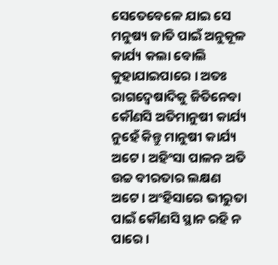ସେତେବେଳେ ଯାଇ ସେ ମନୁଷ୍ୟ ଜାତି ପାଇଁ ଅନୁକୂଳ କାର୍ଯ୍ୟ କଲା ବୋଲି କୁହାଯାଇପାରେ । ଅତଃ ରାଗଦ୍ୱେଷାଦିକୁ ଜିତିନେବା କୌଣସି ଅତିମାନୁଷୀ କାର୍ଯ୍ୟ ନୁହେଁ କିନ୍ତୁ ମାନୁଷୀ କାର୍ଯ୍ୟ ଅଟେ । ଅହିଂସା ପାଳନ ଅତି ଉଚ୍ଚ ବୀରତାର ଲକ୍ଷଣ ଅଟେ । ଅଂହିସାରେ ଭୀରୁତା ପାଇଁ କୌଣସି ସ୍ଥାନ ରହି ନ ପାରେ ।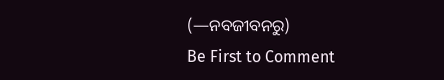(—ନବଜୀବନରୁ)
Be First to Comment